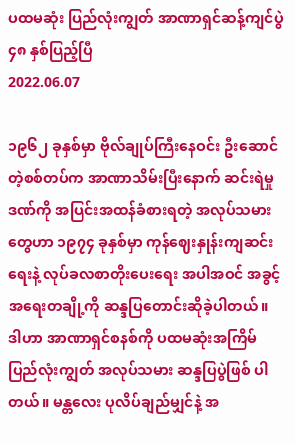ပထမဆုံး ပြည်လုံးကျွတ် အာဏာရှင်ဆန့်ကျင်ပွဲ ၄၈ နှစ်ပြည့်ပြီ
2022.06.07

၁၉၆၂ ခုနှစ်မှာ ဗိုလ်ချုပ်ကြီးနေဝင်း ဦးဆောင်တဲ့စစ်တပ်က အာဏာသိမ်းပြီးနောက် ဆင်းရဲမှုဒဏ်ကို အပြင်းအထန်ခံစားရတဲ့ အလုပ်သမားတွေဟာ ၁၉၇၄ ခုနှစ်မှာ ကုန်ဈေးနှုန်းကျဆင်းရေးနဲ့ လုပ်ခလစာတိုးပေးရေး အပါအဝင် အခွင့်အရေးတချို့ကို ဆန္ဒပြတောင်းဆိုခဲ့ပါတယ်။
ဒါဟာ အာဏာရှင်စနစ်ကို ပထမဆုံးအကြိမ် ပြည်လုံးကျွတ် အလုပ်သမား ဆန္ဒပြပွဲဖြစ် ပါတယ်။ မန္တလေး ပုလိပ်ချည်မျှင်နဲ့ အ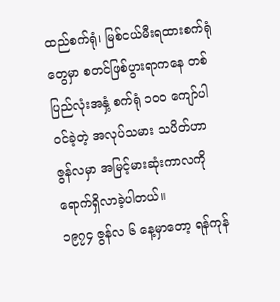ထည်စက်ရုံ၊ မြစ်ငယ်မီးရထားစက်ရုံတွေမှာ စတင်ဖြစ်ပွားရာကနေ တစ်ပြည်လုံးအနှံ့ စက်ရုံ ၁ဝဝ ကျော်ပါဝင်ခဲ့တဲ့ အလုပ်သမား သပိတ်ဟာ ဇွန်လမှာ အမြင့်မားဆုံးကာလကိုရောက်ရှိလာခဲ့ပါတယ်။
၁၉၇၄ ဇွန်လ ၆ နေ့မှာတော့ ရန်ကုန်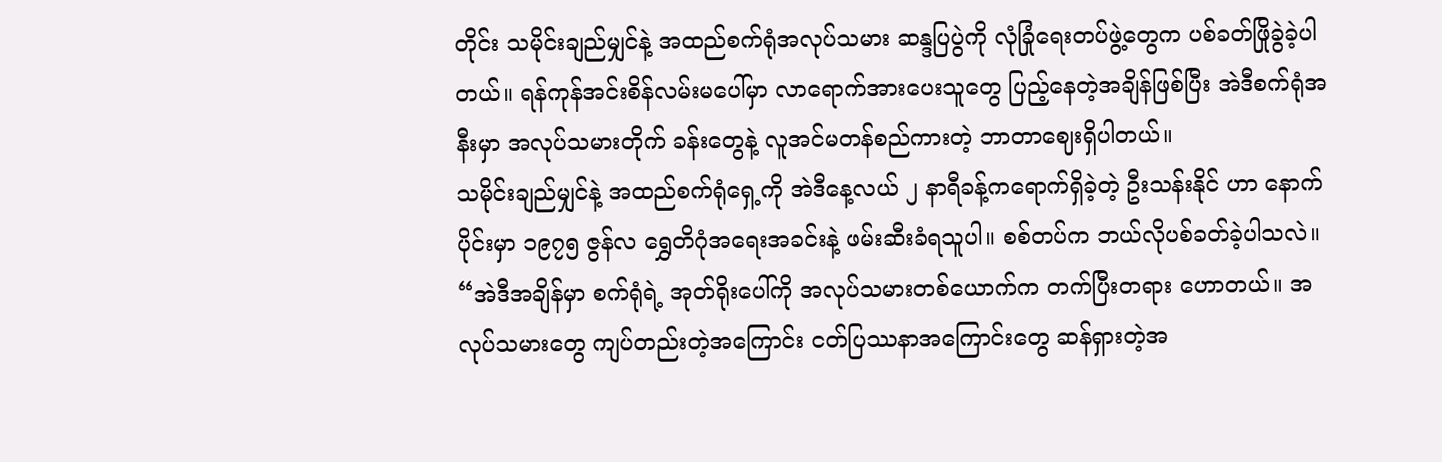တိုင်း သမိုင်းချည်မျှင်နဲ့ အထည်စက်ရုံအလုပ်သမား ဆန္ဒပြပွဲကို လုံခြုံရေးတပ်ဖွဲ့တွေက ပစ်ခတ်ဖြိုခွဲခဲ့ပါတယ်။ ရန်ကုန်အင်းစိန်လမ်းမပေါ်မှာ လာရောက်အားပေးသူတွေ ပြည့်နေတဲ့အချိန်ဖြစ်ပြီး အဲဒီစက်ရုံအနီးမှာ အလုပ်သမားတိုက် ခန်းတွေနဲ့ လူအင်မတန်စည်ကားတဲ့ ဘာတာဈေးရှိပါတယ်။
သမိုင်းချည်မျှင်နဲ့ အထည်စက်ရုံရှေ့ကို အဲဒီနေ့လယ် ၂ နာရီခန့်ကရောက်ရှိခဲ့တဲ့ ဦးသန်းနိုင် ဟာ နောက်ပိုင်းမှာ ၁၉၇၅ ဇွန်လ ရွှေတိဂုံအရေးအခင်းနဲ့ ဖမ်းဆီးခံရသူပါ။ စစ်တပ်က ဘယ်လိုပစ်ခတ်ခဲ့ပါသလဲ။
“အဲဒီအချိန်မှာ စက်ရုံရဲ့ အုတ်ရိုးပေါ်ကို အလုပ်သမားတစ်ယောက်က တက်ပြီးတရား ဟောတယ်။ အလုပ်သမားတွေ ကျပ်တည်းတဲ့အကြောင်း ငတ်ပြဿနာအကြောင်းတွေ ဆန်ရှားတဲ့အ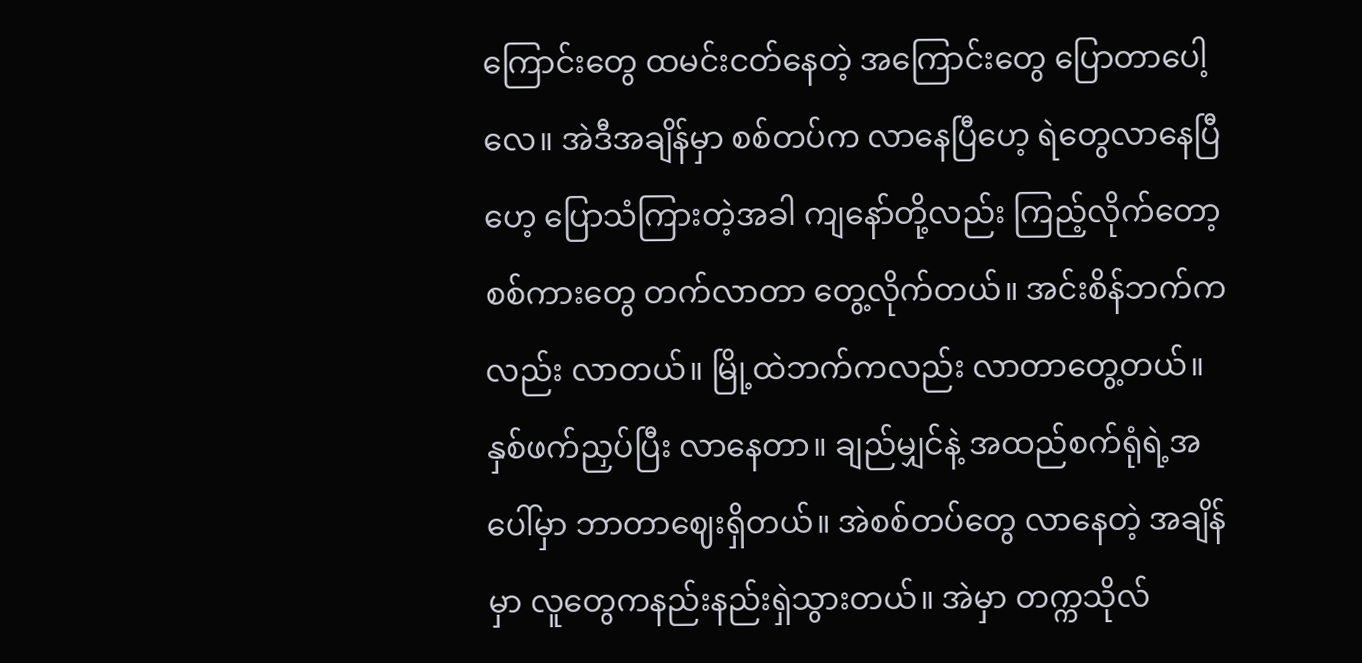ကြောင်းတွေ ထမင်းငတ်နေတဲ့ အကြောင်းတွေ ပြောတာပေါ့လေ။ အဲဒီအချိန်မှာ စစ်တပ်က လာနေပြီဟေ့ ရဲတွေလာနေပြီဟေ့ ပြောသံကြားတဲ့အခါ ကျနော်တို့လည်း ကြည့်လိုက်တော့ စစ်ကားတွေ တက်လာတာ တွေ့လိုက်တယ်။ အင်းစိန်ဘက်ကလည်း လာတယ်။ မြို့ထဲဘက်ကလည်း လာတာတွေ့တယ်။ နှစ်ဖက်ညှပ်ပြီး လာနေတာ။ ချည်မျှင်နဲ့ အထည်စက်ရုံရဲ့အပေါ်မှာ ဘာတာဈေးရှိတယ်။ အဲစစ်တပ်တွေ လာနေတဲ့ အချိန်မှာ လူတွေကနည်းနည်းရှဲသွားတယ်။ အဲမှာ တက္ကသိုလ်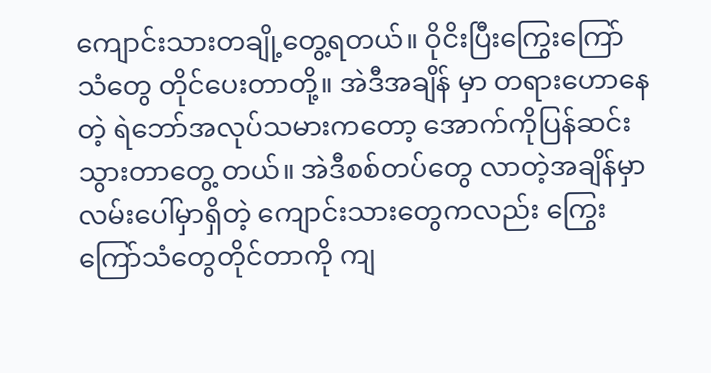ကျောင်းသားတချို့တွေ့ရတယ်။ ဝိုငိးပြီးကြွေးကြော်သံတွေ တိုင်ပေးတာတို့။ အဲဒီအချိန် မှာ တရားဟောနေတဲ့ ရဲဘော်အလုပ်သမားကတော့ အောက်ကိုပြန်ဆင်းသွားတာတွေ့ တယ်။ အဲဒီစစ်တပ်တွေ လာတဲ့အချိန်မှာ လမ်းပေါ်မှာရှိတဲ့ ကျောင်းသားတွေကလည်း ကြွေးကြော်သံတွေတိုင်တာကို ကျ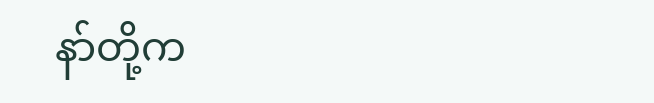နာ်တို့က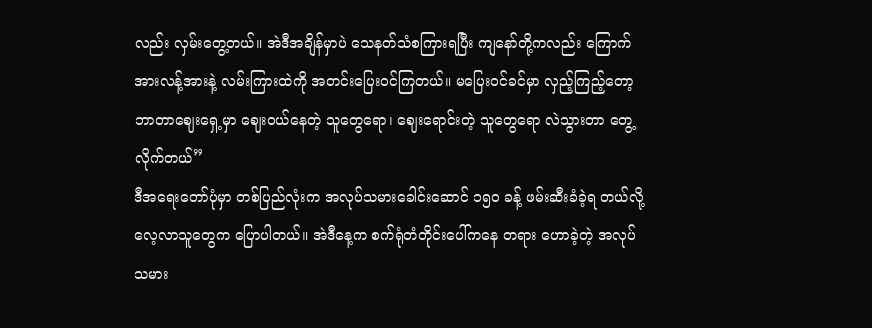လည်း လှမ်းတွေ့တယ်။ အဲဒီအချိန်မှာပဲ သေနတ်သံစကြားရပြီး ကျနော်တို့ကလည်း ကြောက်အားလန့်အားနဲ့ လမ်းကြားထဲကို အတင်းပြေးဝင်ကြတယ်။ မပြေးဝင်ခင်မှာ လှည့်ကြည့်တော့ ဘာတာဈေးရှေ့မှာ ဈေးဝယ်နေတဲ့ သူတွေရော၊ ဈေးရောင်းတဲ့ သူတွေရော လဲသွားတာ တွေ့လိုက်တယ်”
ဒီအရေးတော်ပုံမှာ တစ်ပြည်လုံးက အလုပ်သမားခေါင်းဆောင် ၁၅ဝ ခန့် ဖမ်းဆီးခံခဲ့ရ တယ်လို့ လေ့လာသူတွေက ပြောပါတယ်။ အဲဒီနေ့က စက်ရုံတံတိုင်းပေါ်ကနေ တရား ဟောခဲ့တဲ့ အလုပ်သမား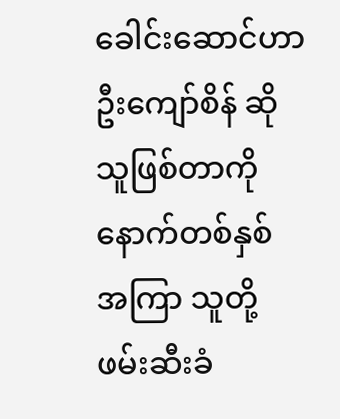ခေါင်းဆောင်ဟာ ဦးကျော်စိန် ဆိုသူဖြစ်တာကို နောက်တစ်နှစ် အကြာ သူတို့ ဖမ်းဆီးခံ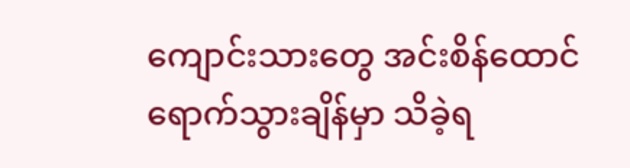ကျောင်းသားတွေ အင်းစိန်ထောင်ရောက်သွားချိန်မှာ သိခဲ့ရ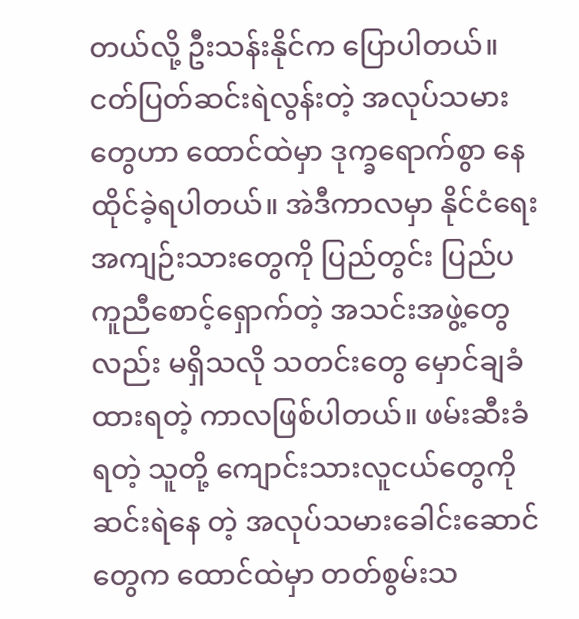တယ်လို့ ဦးသန်းနိုင်က ပြောပါတယ်။ ငတ်ပြတ်ဆင်းရဲလွန်းတဲ့ အလုပ်သမားတွေဟာ ထောင်ထဲမှာ ဒုက္ခရောက်စွာ နေထိုင်ခဲ့ရပါတယ်။ အဲဒီကာလမှာ နိုင်ငံရေးအကျဉ်းသားတွေကို ပြည်တွင်း ပြည်ပ ကူညီစောင့်ရှောက်တဲ့ အသင်းအဖွဲ့တွေလည်း မရှိသလို သတင်းတွေ မှောင်ချခံ ထားရတဲ့ ကာလဖြစ်ပါတယ်။ ဖမ်းဆီးခံရတဲ့ သူတို့ ကျောင်းသားလူငယ်တွေကို ဆင်းရဲနေ တဲ့ အလုပ်သမားခေါင်းဆောင်တွေက ထောင်ထဲမှာ တတ်စွမ်းသ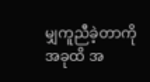မျှကူညီခဲ့တာကို အခုထိ အ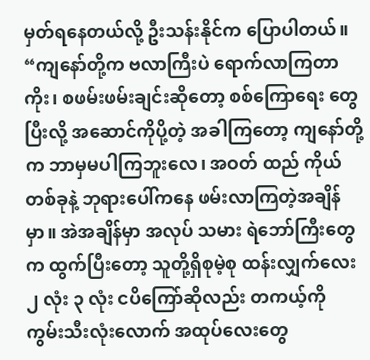မှတ်ရနေတယ်လို့ ဦးသန်းနိုင်က ပြောပါတယ်။
“ကျနော်တို့က ဗလာကြီးပဲ ရောက်လာကြတာကိုး၊ စဖမ်းဖမ်းချင်းဆိုတော့ စစ်ကြောရေး တွေပြီးလို့ အဆောင်ကိုပို့တဲ့ အခါကြတော့ ကျနော်တို့က ဘာမှမပါကြဘူးလေ၊ အဝတ် ထည် ကိုယ်တစ်ခုနဲ့ ဘုရားပေါ်ကနေ ဖမ်းလာကြတဲ့အချိန်မှာ။ အဲအချိန်မှာ အလုပ် သမား ရဲဘော်ကြီးတွေက ထွက်ပြီးတော့ သူတို့ရှိစုမဲ့စု ထန်းလျှက်လေး ၂ လုံး ၃ လုံး ငပိကြော်ဆိုလည်း တကယ့်ကို ကွမ်းသီးလုံးလောက် အထုပ်လေးတွေ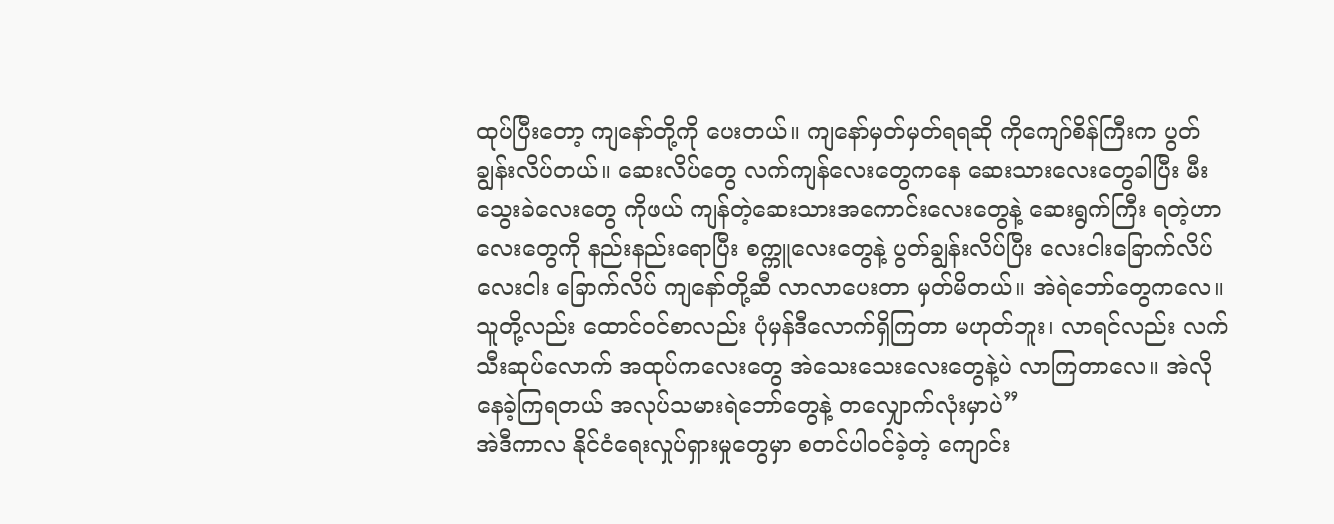ထုပ်ပြီးတော့ ကျနော်တို့ကို ပေးတယ်။ ကျနော်မှတ်မှတ်ရရဆို ကိုကျော်စိန်ကြီးက ပွတ်ချွန်းလိပ်တယ်။ ဆေးလိပ်တွေ လက်ကျန်လေးတွေကနေ ဆေးသားလေးတွေခါပြီး မီးသွေးခဲလေးတွေ ကိုဖယ် ကျန်တဲ့ဆေးသားအကောင်းလေးတွေနဲ့ ဆေးရွက်ကြီး ရတဲ့ဟာလေးတွေကို နည်းနည်းရောပြီး စက္ကူလေးတွေနဲ့ ပွတ်ချွန်းလိပ်ပြီး လေးငါးခြောက်လိပ် လေးငါး ခြောက်လိပ် ကျနော်တို့ဆီ လာလာပေးတာ မှတ်မိတယ်။ အဲရဲဘော်တွေကလေ။ သူတို့လည်း ထောင်ဝင်စာလည်း ပုံမှန်ဒီလောက်ရှိကြတာ မဟုတ်ဘူး၊ လာရင်လည်း လက်သီးဆုပ်လောက် အထုပ်ကလေးတွေ အဲသေးသေးလေးတွေနဲ့ပဲ လာကြတာလေ။ အဲလိုနေခဲ့ကြရတယ် အလုပ်သမားရဲဘော်တွေနဲ့ တလျှောက်လုံးမှာပဲ”
အဲဒီကာလ နိုင်ငံရေးလှုပ်ရှားမှုတွေမှာ စတင်ပါဝင်ခဲ့တဲ့ ကျောင်း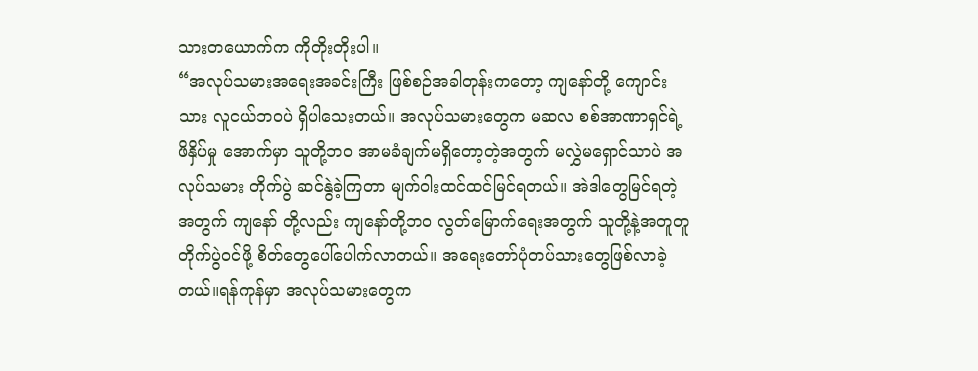သားတယောက်က ကိုတိုးတိုးပါ။
“အလုပ်သမားအရေးအခင်းကြီး ဖြစ်စဉ်အခါတုန်းကတော့ ကျနော်တို့ ကျောင်းသား လူငယ်ဘဝပဲ ရှိပါသေးတယ်။ အလုပ်သမားတွေက မဆလ စစ်အာဏာရှင်ရဲ့ဖိနှိပ်မှု အောက်မှာ သူတို့ဘဝ အာမခံချက်မရှိတော့တဲ့အတွက် မလွှဲမရှောင်သာပဲ အလုပ်သမား တိုက်ပွဲ ဆင်နွဲခဲ့ကြတာ မျက်ဝါးထင်ထင်မြင်ရတယ်။ အဲဒါတွေမြင်ရတဲ့အတွက် ကျနော် တို့လည်း ကျနော်တို့ဘဝ လွတ်မြောက်ရေးအတွက် သူတို့နဲ့အတူတူ တိုက်ပွဲဝင်ဖို့ စိတ်တွေပေါ်ပေါက်လာတယ်။ အရေးတော်ပုံတပ်သားတွေဖြစ်လာခဲ့တယ်။ရန်ကုန်မှာ အလုပ်သမားတွေက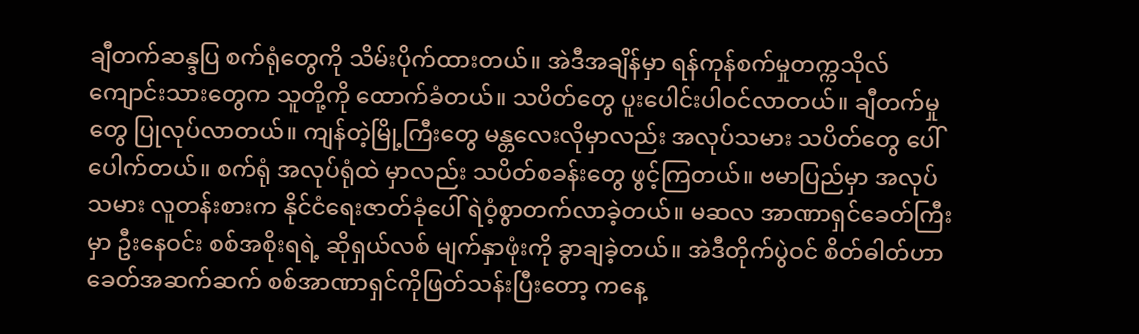ချီတက်ဆန္ဒပြ စက်ရုံတွေကို သိမ်းပိုက်ထားတယ်။ အဲဒီအချိန်မှာ ရန်ကုန်စက်မှုတက္ကသိုလ်ကျောင်းသားတွေက သူတို့ကို ထောက်ခံတယ်။ သပိတ်တွေ ပူးပေါင်းပါဝင်လာတယ်။ ချီတက်မှုတွေ ပြုလုပ်လာတယ်။ ကျန်တဲ့မြို့ကြီးတွေ မန္တလေးလိုမှာလည်း အလုပ်သမား သပိတ်တွေ ပေါ်ပေါက်တယ်။ စက်ရုံ အလုပ်ရုံထဲ မှာလည်း သပိတ်စခန်းတွေ ဖွင့်ကြတယ်။ ဗမာပြည်မှာ အလုပ်သမား လူတန်းစားက နိုင်ငံရေးဇာတ်ခုံပေါ် ရဲဝံ့စွာတက်လာခဲ့တယ်။ မဆလ အာဏာရှင်ခေတ်ကြီးမှာ ဦးနေဝင်း စစ်အစိုးရရဲ့ ဆိုရှယ်လစ် မျက်နှာဖုံးကို ခွာချခဲ့တယ်။ အဲဒီတိုက်ပွဲဝင် စိတ်ဓါတ်ဟာ ခေတ်အဆက်ဆက် စစ်အာဏာရှင်ကိုဖြတ်သန်းပြီးတော့ ကနေ့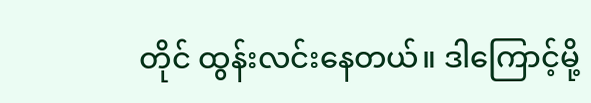တိုင် ထွန်းလင်းနေတယ်။ ဒါကြောင့်မို့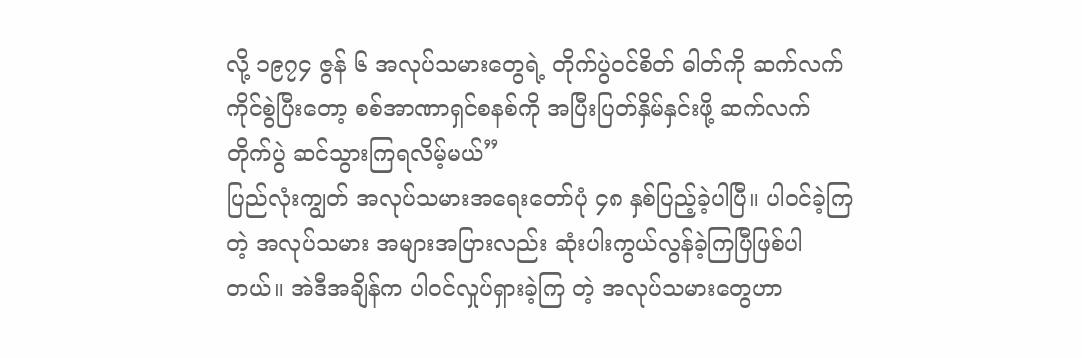လို့ ၁၉၇၄ ဇွန် ၆ အလုပ်သမားတွေရဲ့ တိုက်ပွဲဝင်စိတ် ဓါတ်ကို ဆက်လက်ကိုင်စွဲပြီးတော့ စစ်အာဏာရှင်စနစ်ကို အပြီးပြတ်နှိမ်နှင်းဖို့ ဆက်လက်တိုက်ပွဲ ဆင်သွားကြရလိမ့်မယ်”
ပြည်လုံးကျွတ် အလုပ်သမားအရေးတော်ပုံ ၄၈ နှစ်ပြည့်ခဲ့ပါပြီ။ ပါဝင်ခဲ့ကြတဲ့ အလုပ်သမား အများအပြားလည်း ဆုံးပါးကွယ်လွန်ခဲ့ကြပြီဖြစ်ပါတယ်။ အဲဒီအချိန်က ပါဝင်လှုပ်ရှားခဲ့ကြ တဲ့ အလုပ်သမားတွေဟာ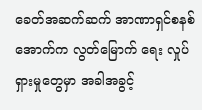ခေတ်အဆက်ဆက် အာဏာရှင်စနစ်အောက်က လွတ်မြောက် ရေး လှုပ်ရှားမှုတွေမှာ အခါအခွင့်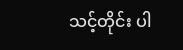သင့်တိုင်း ပါ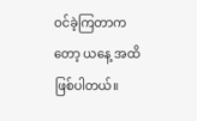ဝင်ခဲ့ကြတာကတော့ ယနေ့ အထိဖြစ်ပါတယ်။